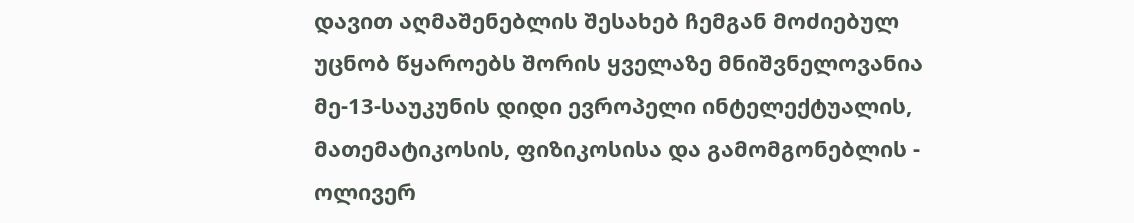დავით აღმაშენებლის შესახებ ჩემგან მოძიებულ უცნობ წყაროებს შორის ყველაზე მნიშვნელოვანია მე-13-საუკუნის დიდი ევროპელი ინტელექტუალის, მათემატიკოსის, ფიზიკოსისა და გამომგონებლის - ოლივერ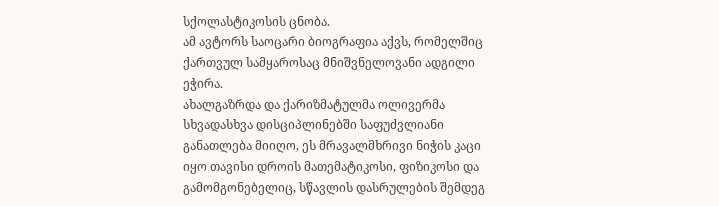სქოლასტიკოსის ცნობა.
ამ ავტორს საოცარი ბიოგრაფია აქვს, რომელშიც ქართვულ სამყაროსაც მნიშვნელოვანი ადგილი ეჭირა.
ახალგაზრდა და ქარიზმატულმა ოლივერმა სხვადასხვა დისციპლინებში საფუძვლიანი განათლება მიიღო, ეს მრავალმხრივი ნიჭის კაცი იყო თავისი დროის მათემატიკოსი, ფიზიკოსი და გამომგონებელიც, სწავლის დასრულების შემდეგ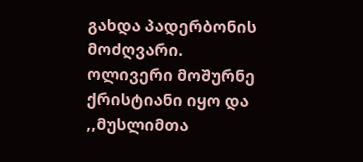გახდა პადერბონის მოძღვარი.
ოლივერი მოშურნე ქრისტიანი იყო და ,,მუსლიმთა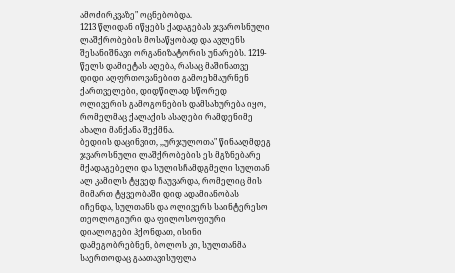ამოძირკვაზე" ოცნებობდა.
1213 წლიდან იწყებს ქადაგებას ჯვაროსნული ლაშქრობების მოსაწყობად და ავლენს შესანიშნავი ორგანიზატორის უნარებს. 1219-წელს დამიეტას აღება, რასაც მაშინათვე დიდი აღფრთოვანებით გამოეხმაურნენ ქართველები, დიდწილად სწორედ ოლივერის გამოგონების დამსახურება იყო, რომელმაც ქალაქის ასაღები რამდენიმე ახალი მანქანა შექმნა.
ბედიის დაცინვით, ,,ურჯულოთა" წინააღმდეგ ჯვაროსნული ლაშქრობების ეს მგზნებარე მქადაგებელი და სულისჩამდგმელი სულთან ალ კამილს ტყვედ ჩაუვარდა, რომელიც მის მიმართ ტყვეობაში დიდ ადამიანობას იჩენდა, სულთანს და ოლივერს საინტერესო თეოლოგიური და ფილოსოფიური დიალოგები ჰქონდათ, ისინი დამეგობრებნენ, ბოლოს კი, სულთანმა საერთოდაც გაათავისუფლა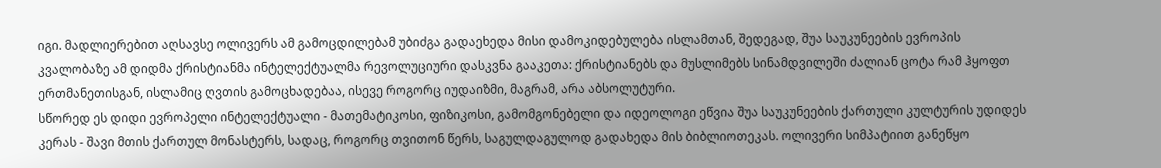იგი. მადლიერებით აღსავსე ოლივერს ამ გამოცდილებამ უბიძგა გადაეხედა მისი დამოკიდებულება ისლამთან, შედეგად, შუა საუკუნეების ევროპის კვალობაზე ამ დიდმა ქრისტიანმა ინტელექტუალმა რევოლუციური დასკვნა გააკეთა: ქრისტიანებს და მუსლიმებს სინამდვილეში ძალიან ცოტა რამ ჰყოფთ ერთმანეთისგან, ისლამიც ღვთის გამოცხადებაა, ისევე როგორც იუდაიზმი, მაგრამ, არა აბსოლუტური.
სწორედ ეს დიდი ევროპელი ინტელექტუალი - მათემატიკოსი, ფიზიკოსი, გამომგონებელი და იდეოლოგი ეწვია შუა საუკუნეების ქართული კულტურის უდიდეს კერას - შავი მთის ქართულ მონასტერს, სადაც, როგორც თვითონ წერს, საგულდაგულოდ გადახედა მის ბიბლიოთეკას. ოლივერი სიმპატიით განეწყო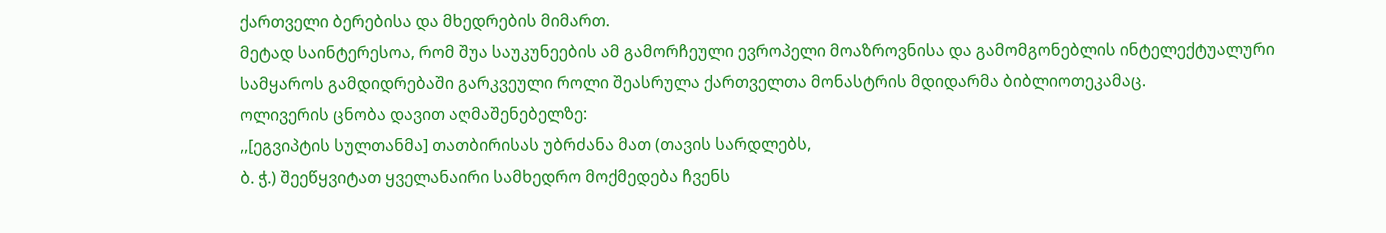ქართველი ბერებისა და მხედრების მიმართ.
მეტად საინტერესოა, რომ შუა საუკუნეების ამ გამორჩეული ევროპელი მოაზროვნისა და გამომგონებლის ინტელექტუალური სამყაროს გამდიდრებაში გარკვეული როლი შეასრულა ქართველთა მონასტრის მდიდარმა ბიბლიოთეკამაც.
ოლივერის ცნობა დავით აღმაშენებელზე:
,,[ეგვიპტის სულთანმა] თათბირისას უბრძანა მათ (თავის სარდლებს,
ბ. ჭ.) შეეწყვიტათ ყველანაირი სამხედრო მოქმედება ჩვენს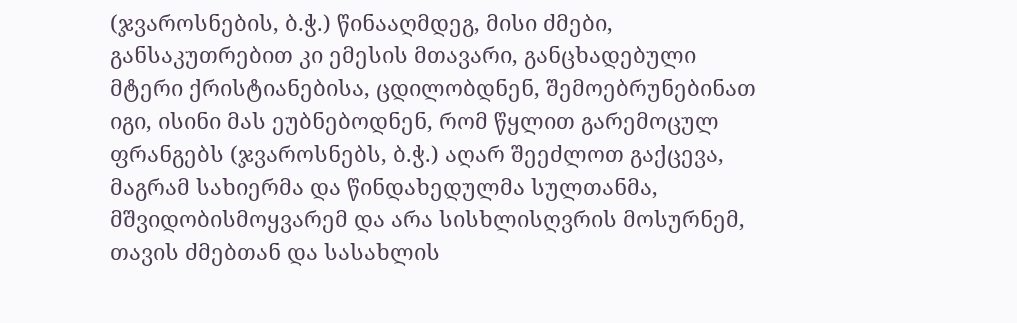(ჯვაროსნების, ბ.ჭ.) წინააღმდეგ, მისი ძმები, განსაკუთრებით კი ემესის მთავარი, განცხადებული მტერი ქრისტიანებისა, ცდილობდნენ, შემოებრუნებინათ იგი, ისინი მას ეუბნებოდნენ, რომ წყლით გარემოცულ ფრანგებს (ჯვაროსნებს, ბ.ჭ.) აღარ შეეძლოთ გაქცევა, მაგრამ სახიერმა და წინდახედულმა სულთანმა, მშვიდობისმოყვარემ და არა სისხლისღვრის მოსურნემ, თავის ძმებთან და სასახლის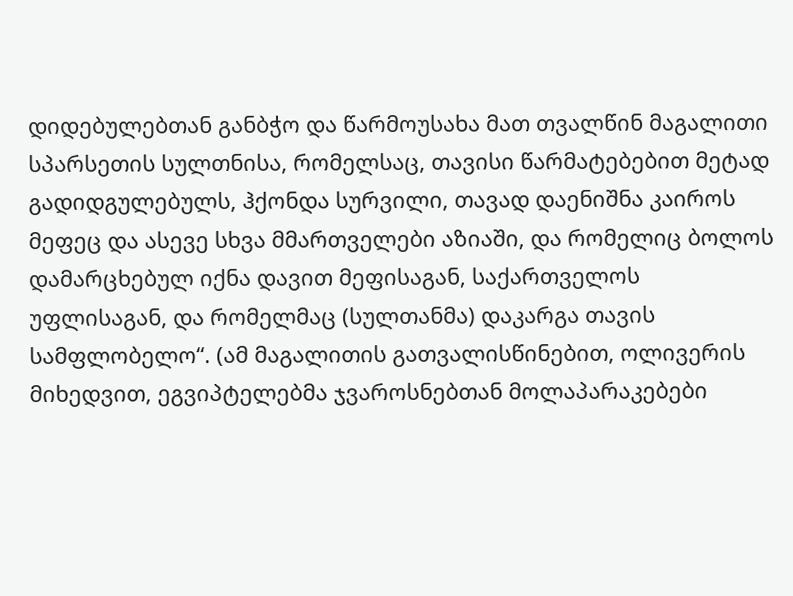დიდებულებთან განბჭო და წარმოუსახა მათ თვალწინ მაგალითი
სპარსეთის სულთნისა, რომელსაც, თავისი წარმატებებით მეტად გადიდგულებულს, ჰქონდა სურვილი, თავად დაენიშნა კაიროს მეფეც და ასევე სხვა მმართველები აზიაში, და რომელიც ბოლოს დამარცხებულ იქნა დავით მეფისაგან, საქართველოს უფლისაგან, და რომელმაც (სულთანმა) დაკარგა თავის სამფლობელო“. (ამ მაგალითის გათვალისწინებით, ოლივერის მიხედვით, ეგვიპტელებმა ჯვაროსნებთან მოლაპარაკებები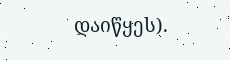დაიწყეს).